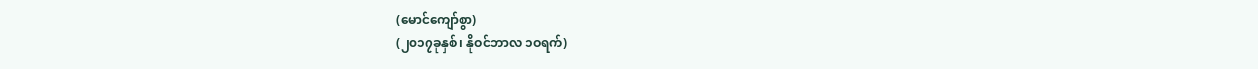(မောင်ကျော်စွာ)
(၂၀၁၇ခုနှစ်၊ နိုဝင်ဘာလ ၁ဝရက်)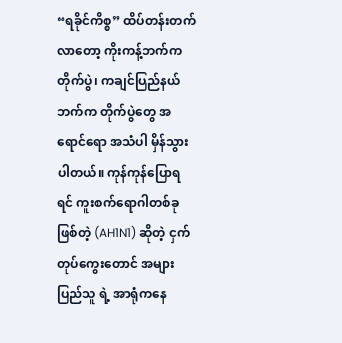“ရခိုင်ကိစ္စ” ထိပ်တန်းတက်လာတော့ ကိုးကန့်ဘက်ကတိုက်ပွဲ၊ ကချင်ပြည်နယ်ဘက်က တိုက်ပွဲတွေ အရောင်ရော အသံပါ မှိန်သွားပါတယ်။ ကုန်ကုန်ပြောရရင် ကူးစက်ရောဂါတစ်ခုဖြစ်တဲ့ (AH1N1) ဆိုတဲ့ ငှက်တုပ်ကွေးတောင် အများပြည်သူ ရဲ့ အာရုံကနေ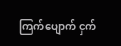ကြက်ပျောက် ငှက်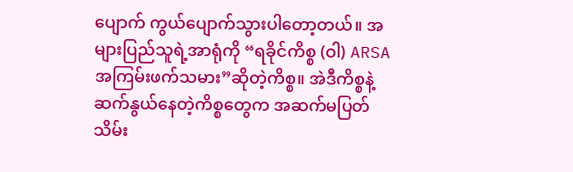ပျောက် ကွယ်ပျောက်သွားပါတော့တယ်။ အများပြည်သူရဲ့အာရုံကို “ရခိုင်ကိစ္စ (ဝါ) ARSA အကြမ်းဖက်သမား”ဆိုတဲ့ကိစ္စ။ အဲဒီကိစ္စနဲ့ ဆက်နွယ်နေတဲ့ကိစ္စတွေက အဆက်မပြတ် သိမ်း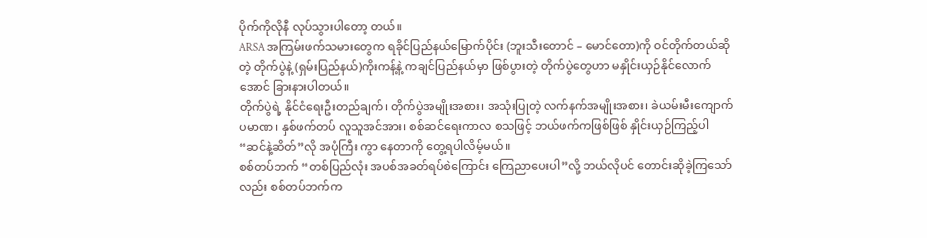ပိုက်ကိုလိုနီ လုပ်သွားပါတော့ တယ်။
ARSA အကြမ်းဖက်သမားတွေက ရခိုင်ပြည်နယ်မြောက်ပိုင်း (ဘူးသီးတောင် – မောင်တော)ကို ဝင်တိုက်တယ်ဆိုတဲ့ တိုက်ပွဲနဲ့ (ရှမ်းပြည်နယ်)ကိုးကန့်နဲ့ ကချင်ပြည်နယ်မှာ ဖြစ်ပွားတဲ့ တိုက်ပွဲတွေဟာ မနှိုင်းယှဉ်နိုင်လောက်အောင် ခြားနားပါတယ်။
တိုက်ပွဲရဲ့ နိုင်ငံရေးဦးတည်ချက်၊ တိုက်ပွဲအမျိုးအစား၊ အသုံးပြုတဲ့ လက်နက်အမျိုးအစား၊ ခဲယမ်းမီးကျောက်ပမာဏ၊ နှစ်ဖက်တပ် လူသူအင်အား၊ စစ်ဆင်ရေးကာလ စသဖြင့် ဘယ်ဖက်ကဖြစ်ဖြစ် နှိုင်းယှဉ်ကြည့်ပါ “ဆင်နဲ့ဆိတ်”လို အပုံကြီး ကွာ နေတာကို တွေ့ရပါလိမ့်မယ်။
စစ်တပ်ဘက် “တစ်ပြည်လုံး အပစ်အခတ်ရပ်စဲကြောင်း ကြေညာပေးပါ”လို့ ဘယ်လိုပင် တောင်းဆိုခဲ့ကြသော်လည်း စစ်တပ်ဘက်က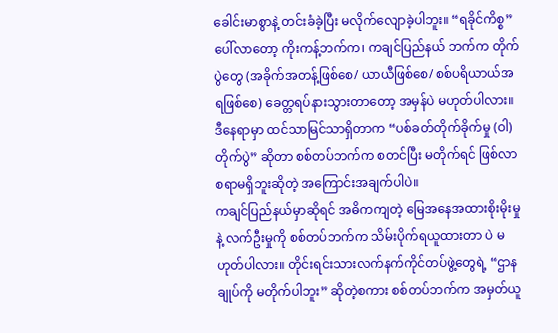ခေါင်းမာစွာနဲ့ တင်းခံခဲ့ပြီး မလိုက်လျောခဲ့ပါဘူး။ “ရခိုင်ကိစ္စ” ပေါ်လာတော့ ကိုးကန့်ဘက်က၊ ကချင်ပြည်နယ် ဘက်က တိုက်ပွဲတွေ (အခိုက်အတန့်ဖြစ်စေ/ ယာယီဖြစ်စေ/ စစ်ပရိယာယ်အရဖြစ်စေ) ခေတ္တရပ်နားသွားတာတော့ အမှန်ပဲ မဟုတ်ပါလား။
ဒီနေရာမှာ ထင်သာမြင်သာရှိတာက “ပစ်ခတ်တိုက်ခိုက်မှု (ဝါ) တိုက်ပွဲ” ဆိုတာ စစ်တပ်ဘက်က စတင်ပြီး မတိုက်ရင် ဖြစ်လာစရာမရှိဘူးဆိုတဲ့ အကြောင်းအချက်ပါပဲ။
ကချင်ပြည်နယ်မှာဆိုရင် အဓိကကျတဲ့ မြေအနေအထားစိုးမိုးမှုနဲ့ လက်ဦးမှုကို စစ်တပ်ဘက်က သိမ်းပိုက်ရယူထားတာ ပဲ မဟုတ်ပါလား။ တိုင်းရင်းသားလက်နက်ကိုင်တပ်ဖွဲ့တွေရဲ့ “ဌာနချုပ်ကို မတိုက်ပါဘူး” ဆိုတဲ့စကား စစ်တပ်ဘက်က အမှတ်ယူ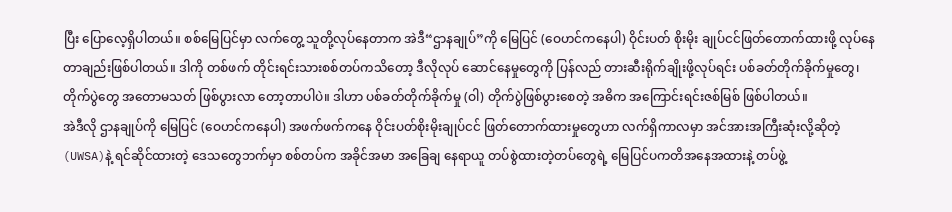ပြီး ပြောလေ့ရှိပါတယ်။ စစ်မြေပြင်မှာ လက်တွေ့ သူတို့လုပ်နေတာက အဲဒီ“ဌာနချုပ်”ကို မြေပြင် (ဝေဟင်ကနေပါ) ဝိုင်းပတ် စိုးမိုး ချုပ်ငင်ဖြတ်တောက်ထားဖို့ လုပ်နေတာချည်းဖြစ်ပါတယ်။ ဒါကို တစ်ဖက် တိုင်းရင်းသားစစ်တပ်ကသိတော့ ဒီလိုလုပ် ဆောင်နေမှုတွေကို ပြန်လည် တားဆီးရိုက်ချိုးဖို့လုပ်ရင်း ပစ်ခတ်တိုက်ခိုက်မှုတွေ၊ တိုက်ပွဲတွေ အတောမသတ် ဖြစ်ပွားလာ တော့တာပါပဲ။ ဒါဟာ ပစ်ခတ်တိုက်ခိုက်မှု (ဝါ) တိုက်ပွဲဖြစ်ပွားစေတဲ့ အဓိက အကြောင်းရင်းဇစ်မြစ် ဖြစ်ပါတယ်။
အဲဒီလို ဌာနချုပ်ကို မြေပြင် (ဝေဟင်ကနေပါ) အဖက်ဖက်ကနေ ဝိုင်းပတ်စိုးမိုးချုပ်ငင် ဖြတ်တောက်ထားမှုတွေဟာ လက်ရှိကာလမှာ အင်အားအကြီးဆုံးလို့ဆိုတဲ့ (UWSA)နဲ့ ရင်ဆိုင်ထားတဲ့ ဒေသတွေဘက်မှာ စစ်တပ်က အခိုင်အမာ အခြေချ နေရာယူ တပ်စွဲထားတဲ့တပ်တွေရဲ့ မြေပြင်ပကတိအနေအထားနဲ့ တပ်ဖွဲ့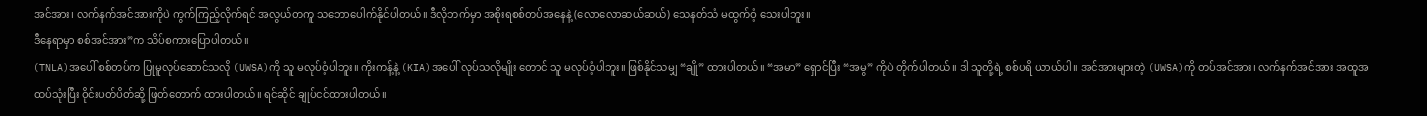အင်အား၊ လက်နက်အင်အားကိုပဲ ကွက်ကြည့်လိုက်ရင် အလွယ်တကူ သဘောပေါက်နိုင်ပါတယ်။ ဒီလိုဘက်မှာ အစိုးရစစ်တပ်အနေနဲ့ (လောလောဆယ်ဆယ်) သေနတ်သံ မထွက်ဝံ့ သေးပါဘူး။
ဒီနေရာမှာ စစ်အင်အား”က သိပ်စကားပြောပါတယ်။
(TNLA)အပေါ် စစ်တပ်က ပြုမူလုပ်ဆောင်သလို (UWSA)ကို သူ မလုပ်ဝံ့ပါဘူး။ ကိုးကန့်နဲ့ (KIA)အပေါ် လုပ်သလိုမျိုး တောင် သူ မလုပ်ဝံ့ပါဘူး။ ဖြစ်နိုင်သမျှ “ချို” ထားပါတယ်။ “အမာ” ရှောင်ပြီး “အမွ” ကိုပဲ တိုက်ပါတယ်။ ဒါ သူတို့ရဲ့ စစ်ပရိ ယာယ်ပါ။ အင်အားများတဲ့ (UWSA)ကို တပ်အင်အား၊ လက်နက်အင်အား အထူအထပ်သုံးပြီး ဝိုင်းပတ်ပိတ်ဆို့ ဖြတ်တောက် ထားပါတယ်။ ရင်ဆိုင် ချုပ်ငင်ထားပါတယ်။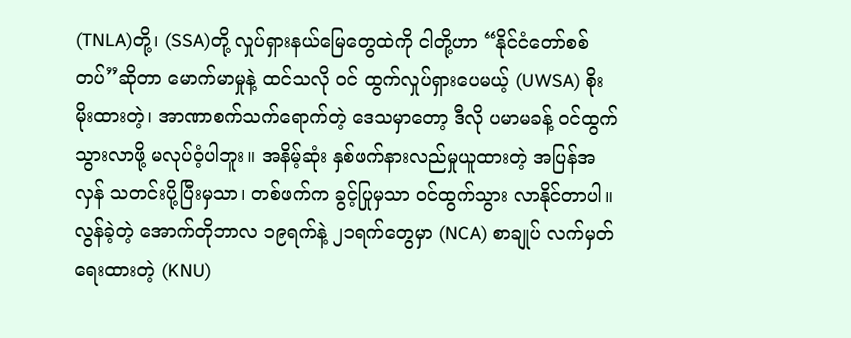(TNLA)တို့၊ (SSA)တို့ လှုပ်ရှားနယ်မြေတွေထဲကို ငါတို့ဟာ “နိုင်ငံတော်စစ်တပ်”ဆိုတာ မောက်မာမှုနဲ့ ထင်သလို ဝင် ထွက်လှုပ်ရှားပေမယ့် (UWSA) စိုးမိုးထားတဲ့၊ အာဏာစက်သက်ရောက်တဲ့ ဒေသမှာတော့ ဒီလို ပမာမခန့် ဝင်ထွက်သွားလာဖို့ မလုပ်ဝံ့ပါဘူး။ အနိမ့်ဆုံး နှစ်ဖက်နားလည်မှုယူထားတဲ့ အပြန်အလှန် သတင်းပို့ပြီးမှသာ၊ တစ်ဖက်က ခွင့်ပြုမှသာ ဝင်ထွက်သွား လာနိုင်တာပါ။
လွန်ခဲ့တဲ့ အောက်တိုဘာလ ၁၉ရက်နဲ့ ၂၁ရက်တွေမှာ (NCA) စာချုပ် လက်မှတ်ရေးထားတဲ့ (KNU)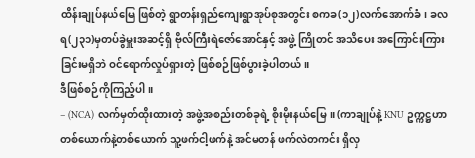ထိန်းချုပ်နယ်မြေ ဖြစ်တဲ့ ရွာတန်းရှည်ကျေးရွာအုပ်စုအတွင်း စကခ(၁၂)လက်အောက်ခံ၊ ခလရ(၂၃၁)မှတပ်ခွဲမှူးအဆင့်ရှိ ဗိုလ်ကြီးရဲဇော်အောင်နှင့် အဖွဲ့ ကြိုတင် အသိပေး အကြောင်းကြားခြင်းမရှိဘဲ ဝင်ရောက်လှုပ်ရှားတဲ့ ဖြစ်စဉ်ဖြစ်ပွားခဲ့ပါတယ်။
ဒီဖြစ်စဉ်ကိုကြည့်ပါ။
– (NCA) လက်မှတ်ထိုးထားတဲ့ အဖွဲ့အစည်းတစ်ခုရဲ့ စိုးမိုးနယ်မြေ။ (ကာချုပ်နဲ့ KNU ဥက္ကဋ္ဌဟာ တစ်ယောက်နဲ့တစ်ယောက် သူ့ဖက်ငါ့ဖက်နဲ့ အင်မတန် ဖက်လဲတကင်း ရှိလှ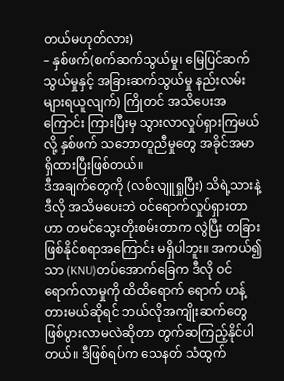တယ်မဟုတ်လား)
– နှစ်ဖက်(စက်ဆက်သွယ်မှု၊ မြေပြင်ဆက်သွယ်မှုနှင့် အခြားဆက်သွယ်မှု နည်းလမ်းများရယူလျက်) ကြိုတင် အသိပေးအကြောင်း ကြားပြီးမှ သွားလာလှုပ်ရှားကြမယ်လို့ နှစ်ဖက် သဘောတူညီမှုတွေ အခိုင်အမာ ရှိထားပြီးဖြစ်တယ်။
ဒီအချက်တွေကို (လစ်လျူရှုပြီး) သိရဲ့သားနဲ့ ဒီလို အသိမပေးဘဲ ဝင်ရောက်လှုပ်ရှားတာဟာ တမင်သွေးတိုးစမ်းတာက လွဲပြီး တခြားဖြစ်နိုင်စရာအကြောင်း မရှိပါဘူး။ အကယ်၍သာ (KNU)တပ်အောက်ခြေက ဒီလို ဝင်ရောက်လာမှုကို ထိထိရောက် ရောက် ဟန့်တားမယ်ဆိုရင် ဘယ်လိုအကျိုးဆက်တွေ ဖြစ်ပွားလာမလဲဆိုတာ တွက်ဆကြည့်နိုင်ပါတယ်။ ဒီဖြစ်ရပ်က သေနတ် သံထွက်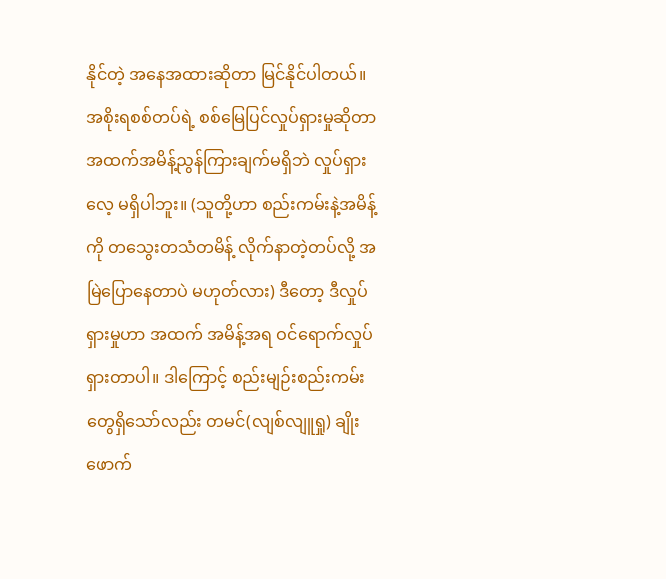နိုင်တဲ့ အနေအထားဆိုတာ မြင်နိုင်ပါတယ်။
အစိုးရစစ်တပ်ရဲ့ စစ်မြေပြင်လှုပ်ရှားမှုဆိုတာ အထက်အမိန့်ညွန်ကြားချက်မရှိဘဲ လှုပ်ရှားလေ့ မရှိပါဘူး။ (သူတို့ဟာ စည်းကမ်းနဲ့အမိန့်ကို တသွေးတသံတမိန့် လိုက်နာတဲ့တပ်လို့ အမြဲပြောနေတာပဲ မဟုတ်လား) ဒီတော့ ဒီလှုပ်ရှားမှုဟာ အထက် အမိန့်အရ ဝင်ရောက်လှုပ်ရှားတာပါ။ ဒါကြောင့် စည်းမျဉ်းစည်းကမ်းတွေရှိသော်လည်း တမင်(လျစ်လျူရှု) ချိုးဖောက်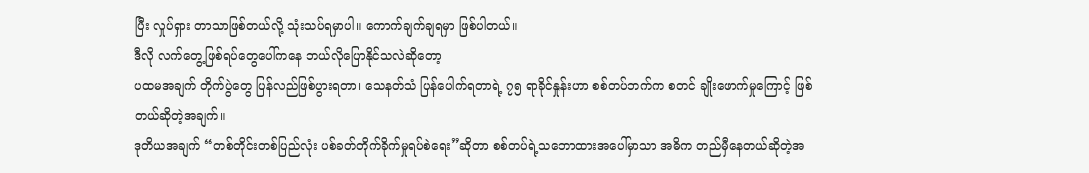ပြီး လှုပ်ရှား တာသာဖြစ်တယ်လို့ သုံးသပ်ရမှာပါ။ ကောက်ချက်ချရမှာ ဖြစ်ပါတယ်။
ဒီလို လက်တွေ့ဖြစ်ရပ်တွေပေါ်ကနေ ဘယ်လိုပြောနိုင်သလဲဆိုတော့
ပထမအချက် တိုက်ပွဲတွေ ပြန်လည်ဖြစ်ပွားရတာ၊ သေနတ်သံ ပြန်ပေါက်ရတာရဲ့ ၇၅ ရာခိုင်နှုန်းဟာ စစ်တပ်ဘက်က စတင် ချိုးဖောက်မှုကြောင့် ဖြစ်တယ်ဆိုတဲ့အချက်။
ဒုတိယအချက် “တစ်တိုင်းတစ်ပြည်လုံး ပစ်ခတ်တိုက်ခိုက်မှုရပ်စဲရေး”ဆိုတာ စစ်တပ်ရဲ့သဘောထားအပေါ်မှာသာ အဓိက တည်မှီနေတယ်ဆိုတဲ့အ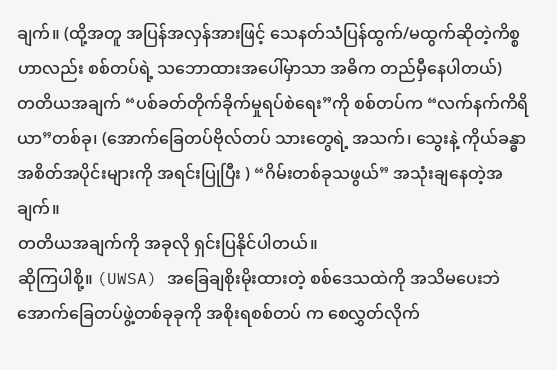ချက်။ (ထို့အတူ အပြန်အလှန်အားဖြင့် သေနတ်သံပြန်ထွက်/မထွက်ဆိုတဲ့ကိစ္စဟာလည်း စစ်တပ်ရဲ့ သဘောထားအပေါ်မှာသာ အဓိက တည်မှီနေပါတယ်)
တတိယအချက် “ပစ်ခတ်တိုက်ခိုက်မှုရပ်စဲရေး”ကို စစ်တပ်က “လက်နက်ကိရိယာ”တစ်ခု၊ (အောက်ခြေတပ်ဗိုလ်တပ် သားတွေရဲ့ အသက်၊ သွေးနဲ့ ကိုယ်ခန္ဓာအစိတ်အပိုင်းများကို အရင်းပြုပြီး ) “ဂိမ်းတစ်ခုသဖွယ်” အသုံးချနေတဲ့အချက်။
တတိယအချက်ကို အခုလို ရှင်းပြနိုင်ပါတယ်။
ဆိုကြပါစို့။ (UWSA) အခြေချစိုးမိုးထားတဲ့ စစ်ဒေသထဲကို အသိမပေးဘဲ အောက်ခြေတပ်ဖွဲ့တစ်ခုခုကို အစိုးရစစ်တပ် က စေလွှတ်လိုက်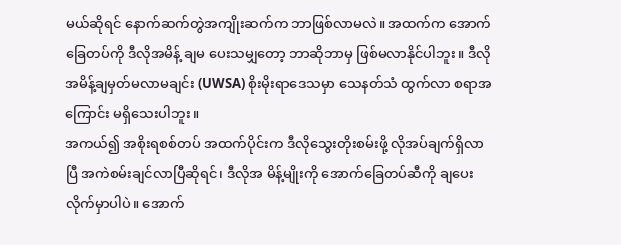မယ်ဆိုရင် နောက်ဆက်တွဲအကျိုးဆက်က ဘာဖြစ်လာမလဲ။ အထက်က အောက်ခြေတပ်ကို ဒီလိုအမိန့် ချမ ပေးသမျှတော့ ဘာဆိုဘာမှ ဖြစ်မလာနိုင်ပါဘူး။ ဒီလိုအမိန့်ချမှတ်မလာမချင်း (UWSA) စိုးမိုးရာဒေသမှာ သေနတ်သံ ထွက်လာ စရာအကြောင်း မရှိသေးပါဘူး။
အကယ်၍ အစိုးရစစ်တပ် အထက်ပိုင်းက ဒီလိုသွေးတိုးစမ်းဖို့ လိုအပ်ချက်ရှိလာပြီ အကဲစမ်းချင်လာပြီဆိုရင်၊ ဒီလိုအ မိန့်မျိုးကို အောက်ခြေတပ်ဆီကို ချပေးလိုက်မှာပါပဲ။ အောက်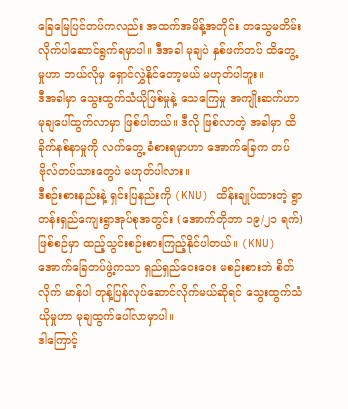ခြေမြေပြင်တပ်ကလည်း အထက်အမိန့်အတိုင်း တသွေမတိမ်း လိုက်ပါဆောင်ရွက်ရမှာပါ။ ဒီအခါ မုချပဲ နှစ်ဖက်တပ် ထိတွေ့မှုဟာ ဘယ်လိုမှ ရှောင်လွှဲနိုင်တော့မယ် မဟုတ်ပါဘူး။
ဒီအခါမှာ သွေးထွက်သံယိုဖြစ်မှုနဲ့ သေကြေမှု အကျိုးဆက်ဟာ မုချပေါ်ထွက်လာမှာ ဖြစ်ပါတယ်။ ဒီလို ဖြစ်လာတဲ့ အခါမှာ ထိခိုက်နစ်နာမှုကို လက်တွေ့ ခံစားရမှာဟာ အောက်ခြေက တပ်ဗိုလ်တပ်သားတွေပဲ မဟုတ်ပါလား။
ဒီစဉ်းစားနည်းနဲ့ ရှင်းပြနည်းကို (KNU) ထိန်းချုပ်ထားတဲ့ ရွာတန်းရှည်ကျေးရွာအုပ်စုအတွင်း (အောက်တိုဘာ ၁၉/၂၁ ရက်)ဖြစ်စဉ်မှာ ထည့်သွင်းစဉ်းစားကြည့်နိုင်ပါတယ်။ (KNU) အောက်ခြေတပ်ဖွဲ့ကသာ ရှည်ရှည်ဝေးဝေး မစဉ်းစားဘဲ စိတ်လိုက် မာန်ပါ တုန့်ပြန်လုပ်ဆောင်လိုက်မယ်ဆိုရင် သွေးထွက်သံယိုမှုဟာ မုချထွက်ပေါ်လာမှာပါ။
ဒါကြောင့်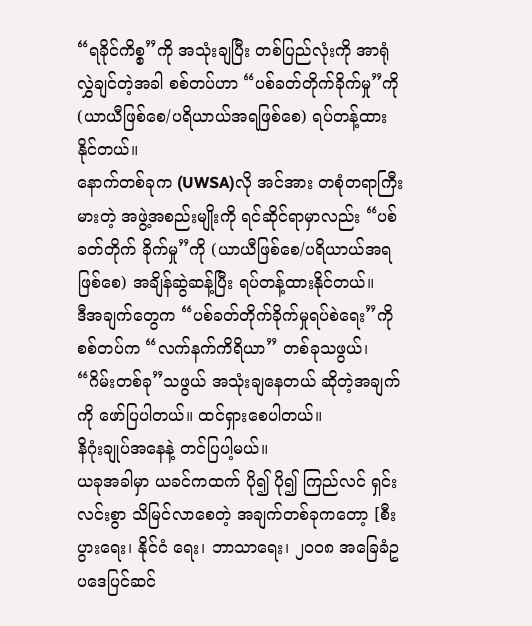“ရခိုင်ကိစ္စ”ကို အသုံးချပြီး တစ်ပြည်လုံးကို အာရုံလွှဲချင်တဲ့အခါ စစ်တပ်ဟာ “ပစ်ခတ်တိုက်ခိုက်မှု”ကို (ယာယီဖြစ်စေ/ပရိယာယ်အရဖြစ်စေ) ရပ်တန့်ထားနိုင်တယ်။
နောက်တစ်ခုက (UWSA)လို အင်အား တစုံတရာကြီးမားတဲ့ အဖွဲ့အစည်းမျိုးကို ရင်ဆိုင်ရာမှာလည်း “ပစ်ခတ်တိုက် ခိုက်မှု”ကို (ယာယီဖြစ်စေ/ပရိယာယ်အရဖြစ်စေ) အချိန်ဆွဲဆန့်ပြီး ရပ်တန့်ထားနိုင်တယ်။
ဒီအချက်တွေက “ပစ်ခတ်တိုက်ခိုက်မှုရပ်စဲရေး”ကို စစ်တပ်က “လက်နက်ကိရိယာ” တစ်ခုသဖွယ်၊ “ဂိမ်းတစ်ခု”သဖွယ် အသုံးချနေတယ် ဆိုတဲ့အချက်ကို ဖော်ပြပါတယ်။ ထင်ရှားစေပါတယ်။
နိဂုံးချုပ်အနေနဲ့ တင်ပြပါ့မယ်။
ယခုအခါမှာ ယခင်ကထက် ပို၍ ပို၍ ကြည်လင် ရှင်းလင်းစွာ သိမြင်လာစေတဲ့ အချက်တစ်ခုကတော့ [စီးပွားရေး၊ နိုင်ငံ ရေး၊ ဘာသာရေး၊ ၂၀၀၈ အခြေခံဥပဒေပြင်ဆင်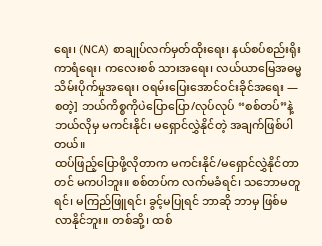ရေး၊ (NCA) စာချုပ်လက်မှတ်ထိုးရေး၊ နယ်စပ်စည်းရိုးကာရံရေး၊ ကလေးစစ် သားအရေး၊ လယ်ယာမြေအဓမ္မ သိမ်းပိုက်မှုအရေး၊ ဝရမ်းပြေးအောင်ဝင်းခိုင်အရေး — စတဲ့] ဘယ်ကိစ္စကိုပဲပြောပြော/လုပ်လုပ် “စစ်တပ်”နဲ့ ဘယ်လိုမှ မကင်းနိုင်၊ မရှောင်လွှဲနိုင်တဲ့ အချက်ဖြစ်ပါတယ်။
ထပ်ဖြည့်ပြောဖို့လိုတာက မကင်းနိုင်/မရှောင်လွှဲနိုင်တာတင် မကပါဘူး။ စစ်တပ်က လက်မခံရင်၊ သဘောမတူရင်၊ မကြည်ဖြူရင်၊ ခွင့်မပြုရင် ဘာဆို ဘာမှ ဖြစ်မလာနိုင်ဘူး။ တစ်ဆို့၊ ထစ်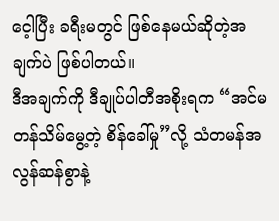ငေ့ါပြီး ခရီးမတွင် ဖြစ်နေမယ်ဆိုတဲ့အချက်ပဲ ဖြစ်ပါတယ်။
ဒီအချက်ကို ဒီချုပ်ပါတီအစိုးရက “အင်မတန်သိမ်မွေ့တဲ့ စိန်ခေါ်မှု”လို့ သံတမန်အလွန်ဆန်စွာနဲ့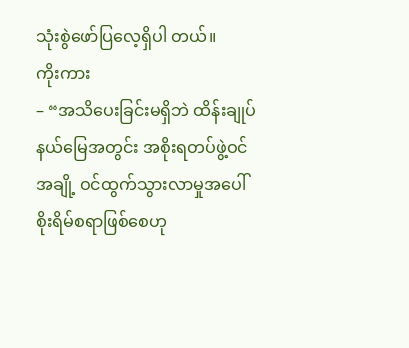သုံးစွဲဖော်ပြလေ့ရှိပါ တယ်။
ကိုးကား
– “အသိပေးခြင်းမရှိဘဲ ထိန်းချုပ်နယ်မြေအတွင်း အစိုးရတပ်ဖွဲ့ဝင်အချို့ ဝင်ထွက်သွားလာမှုအပေါ် စိုးရိမ်စရာဖြစ်စေဟု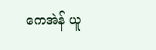ကေအဲန် ယူ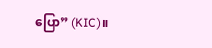ပြော” (KIC)။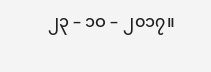၂၃ – ၁ဝ – ၂၀၁၇။